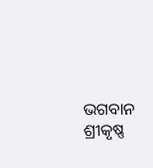ଭଗବାନ ଶ୍ରୀକୃଷ୍ଣ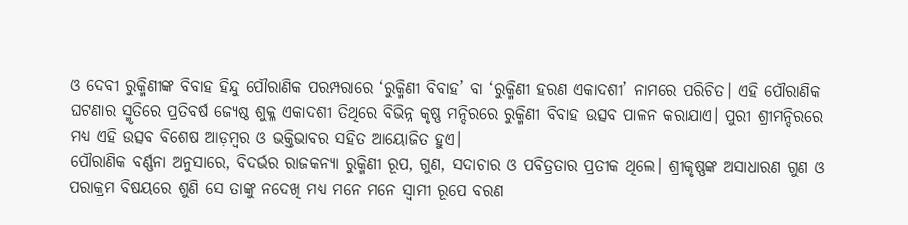ଓ ଦେବୀ ରୁକ୍ମିଣୀଙ୍କ ବିବାହ ହିନ୍ଦୁ ପୌରାଣିକ ପରମ୍ପରାରେ ‘ରୁକ୍ମିଣୀ ବିବାହ’ ବା ‘ରୁକ୍ମିଣୀ ହରଣ ଏକାଦଶୀ’ ନାମରେ ପରିଚିତ। ଏହି ପୌରାଣିକ ଘଟଣାର ସ୍ମୃତିରେ ପ୍ରତିବର୍ଷ ଜ୍ୟେଷ୍ଠ ଶୁକ୍ଳ ଏକାଦଶୀ ତିଥିରେ ବିଭିନ୍ନ କୃଷ୍ଣ ମନ୍ଦିରରେ ରୁକ୍ମିଣୀ ବିବାହ ଉତ୍ସବ ପାଳନ କରାଯାଏ। ପୁରୀ ଶ୍ରୀମନ୍ଦିରରେ ମଧ୍ୟ ଏହି ଉତ୍ସବ ବିଶେଷ ଆଡ଼ମ୍ବର ଓ ଭକ୍ତିଭାବର ସହିତ ଆୟୋଜିତ ହୁଏ।
ପୌରାଣିକ ବର୍ଣ୍ଣନା ଅନୁସାରେ, ବିଦର୍ଭର ରାଜକନ୍ୟା ରୁକ୍ମିଣୀ ରୂପ, ଗୁଣ, ସଦାଚାର ଓ ପବିତ୍ରତାର ପ୍ରତୀକ ଥିଲେ। ଶ୍ରୀକୃଷ୍ଣଙ୍କ ଅସାଧାରଣ ଗୁଣ ଓ ପରାକ୍ରମ ବିଷୟରେ ଶୁଣି ସେ ତାଙ୍କୁ ନଦେଖି ମଧ୍ୟ ମନେ ମନେ ସ୍ୱାମୀ ରୂପେ ବରଣ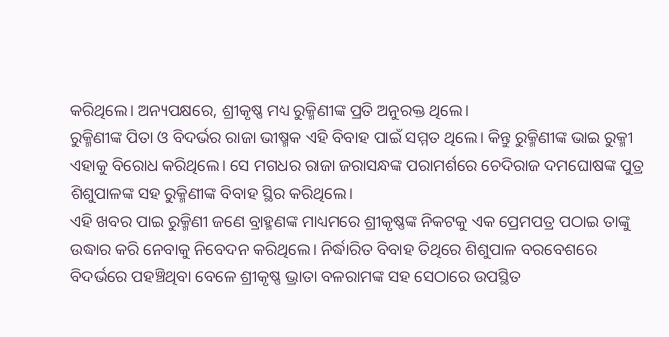କରିଥିଲେ। ଅନ୍ୟପକ୍ଷରେ, ଶ୍ରୀକୃଷ୍ଣ ମଧ୍ୟ ରୁକ୍ମିଣୀଙ୍କ ପ୍ରତି ଅନୁରକ୍ତ ଥିଲେ।
ରୁକ୍ମିଣୀଙ୍କ ପିତା ଓ ବିଦର୍ଭର ରାଜା ଭୀଷ୍ମକ ଏହି ବିବାହ ପାଇଁ ସମ୍ମତ ଥିଲେ। କିନ୍ତୁ ରୁକ୍ମିଣୀଙ୍କ ଭାଇ ରୁକ୍ମୀ ଏହାକୁ ବିରୋଧ କରିଥିଲେ। ସେ ମଗଧର ରାଜା ଜରାସନ୍ଧଙ୍କ ପରାମର୍ଶରେ ଚେଦିରାଜ ଦମଘୋଷଙ୍କ ପୁତ୍ର ଶିଶୁପାଳଙ୍କ ସହ ରୁକ୍ମିଣୀଙ୍କ ବିବାହ ସ୍ଥିର କରିଥିଲେ।
ଏହି ଖବର ପାଇ ରୁକ୍ମିଣୀ ଜଣେ ବ୍ରାହ୍ମଣଙ୍କ ମାଧ୍ୟମରେ ଶ୍ରୀକୃଷ୍ଣଙ୍କ ନିକଟକୁ ଏକ ପ୍ରେମପତ୍ର ପଠାଇ ତାଙ୍କୁ ଉଦ୍ଧାର କରି ନେବାକୁ ନିବେଦନ କରିଥିଲେ। ନିର୍ଦ୍ଧାରିତ ବିବାହ ତିଥିରେ ଶିଶୁପାଳ ବରବେଶରେ ବିଦର୍ଭରେ ପହଞ୍ଚିଥିବା ବେଳେ ଶ୍ରୀକୃଷ୍ଣ ଭ୍ରାତା ବଳରାମଙ୍କ ସହ ସେଠାରେ ଉପସ୍ଥିତ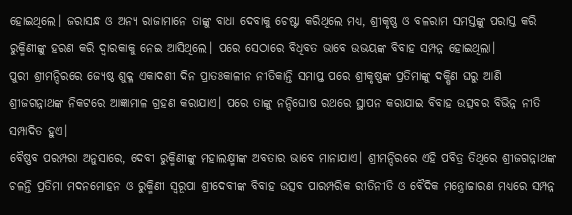ହୋଇଥିଲେ। ଜରାସନ୍ଧ ଓ ଅନ୍ୟ ରାଜାମାନେ ତାଙ୍କୁ ବାଧା ଦେବାକୁ ଚେଷ୍ଟା କରିଥିଲେ ମଧ୍ୟ, ଶ୍ରୀକୃଷ୍ଣ ଓ ବଳରାମ ସମସ୍ତଙ୍କୁ ପରାସ୍ତ କରି ରୁକ୍ମିଣୀଙ୍କୁ ହରଣ କରି ଦ୍ୱାରକାକୁ ନେଇ ଆସିଥିଲେ। ପରେ ସେଠାରେ ବିଧିବତ ଭାବେ ଉଭୟଙ୍କ ବିବାହ ସମ୍ପନ୍ନ ହୋଇଥିଲା।
ପୁରୀ ଶ୍ରୀମନ୍ଦିରରେ ଜ୍ୟେଷ୍ଠ ଶୁକ୍ଳ ଏକାଦଶୀ ଦିନ ପ୍ରାତଃକାଳୀନ ନୀତିକାନ୍ତି ସମାପ୍ତ ପରେ ଶ୍ରୀକୃଷ୍ଣଙ୍କ ପ୍ରତିମାଙ୍କୁ ଦକ୍ଷିଣ ଘରୁ ଆଣି ଶ୍ରୀଜଗନ୍ନାଥଙ୍କ ନିକଟରେ ଆଜ୍ଞାମାଳ ଗ୍ରହଣ କରାଯାଏ। ପରେ ତାଙ୍କୁ ନନ୍ଦିଘୋଷ ରଥରେ ସ୍ଥାପନ କରାଯାଇ ବିବାହ ଉତ୍ସବର ବିଭିନ୍ନ ନୀତି ସମ୍ପାଦିତ ହୁଏ।
ବୈଷ୍ଣବ ପରମ୍ପରା ଅନୁସାରେ, ଦେବୀ ରୁକ୍ମିଣୀଙ୍କୁ ମହାଲକ୍ଷ୍ମୀଙ୍କ ଅବତାର ଭାବେ ମାନାଯାଏ। ଶ୍ରୀମନ୍ଦିରରେ ଏହି ପବିତ୍ର ତିଥିରେ ଶ୍ରୀଜଗନ୍ନାଥଙ୍କ ଚଳନ୍ତି ପ୍ରତିମା ମଦନମୋହନ ଓ ରୁକ୍ମିଣୀ ସ୍ୱରୂପା ଶ୍ରୀଦେବୀଙ୍କ ବିବାହ ଉତ୍ସବ ପାରମ୍ପରିକ ରୀତିନୀତି ଓ ବୈଦିକ ମନ୍ତ୍ରୋଚ୍ଚାରଣ ମଧ୍ୟରେ ସମ୍ପନ୍ନ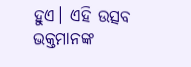ହୁଏ। ଏହି ଉତ୍ସବ ଭକ୍ତମାନଙ୍କ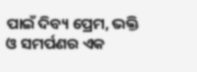ପାଇଁ ଦିବ୍ୟ ପ୍ରେମ, ଭକ୍ତି ଓ ସମର୍ପଣର ଏକ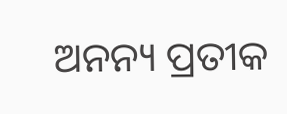ଅନନ୍ୟ ପ୍ରତୀକ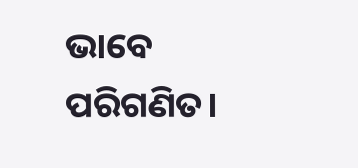ଭାବେ ପରିଗଣିତ।